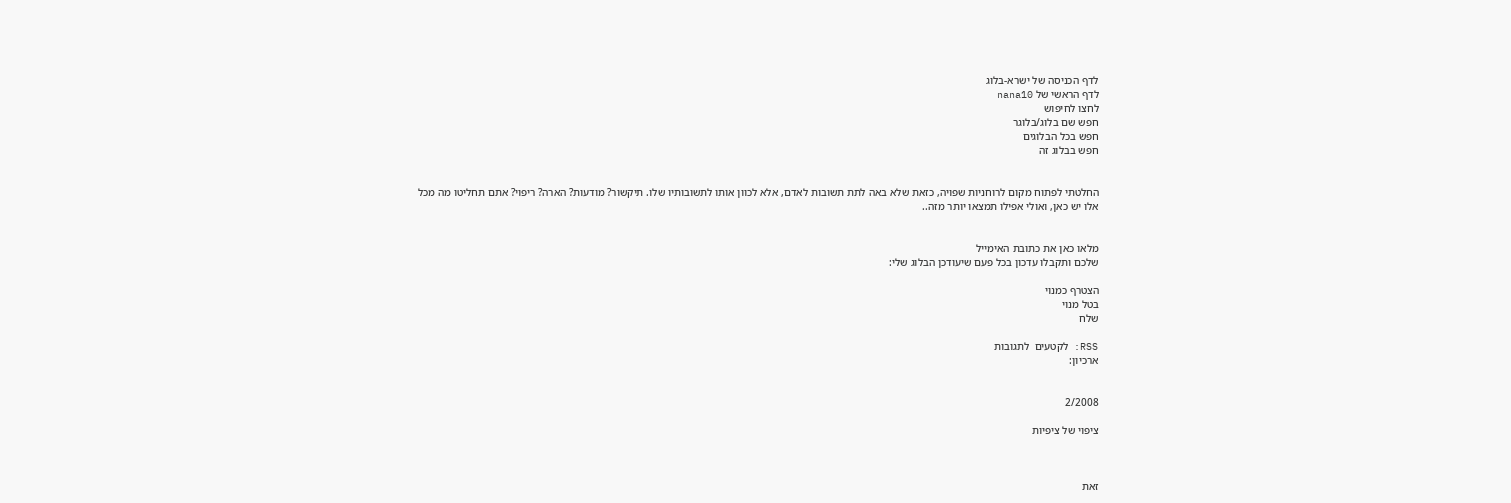לדף הכניסה של ישרא-בלוג
לדף הראשי של nana10
לחצו לחיפוש
חפש שם בלוג/בלוגר
חפש בכל הבלוגים
חפש בבלוג זה


החלטתי לפתוח מקום לרוחניות שפויה, כזאת שלא באה לתת תשובות לאדם, אלא לכוון אותו לתשובותיו שלו. תיקשור? מודעות? הארה? ריפוי? אתם תחליטו מה מכל אלו יש כאן, ואולי אפילו תמצאו יותר מזה..


מלאו כאן את כתובת האימייל
שלכם ותקבלו עדכון בכל פעם שיעודכן הבלוג שלי:

הצטרף כמנוי
בטל מנוי
שלח

RSS: לקטעים  לתגובות
ארכיון:


2/2008

ציפוי של ציפיות



זאת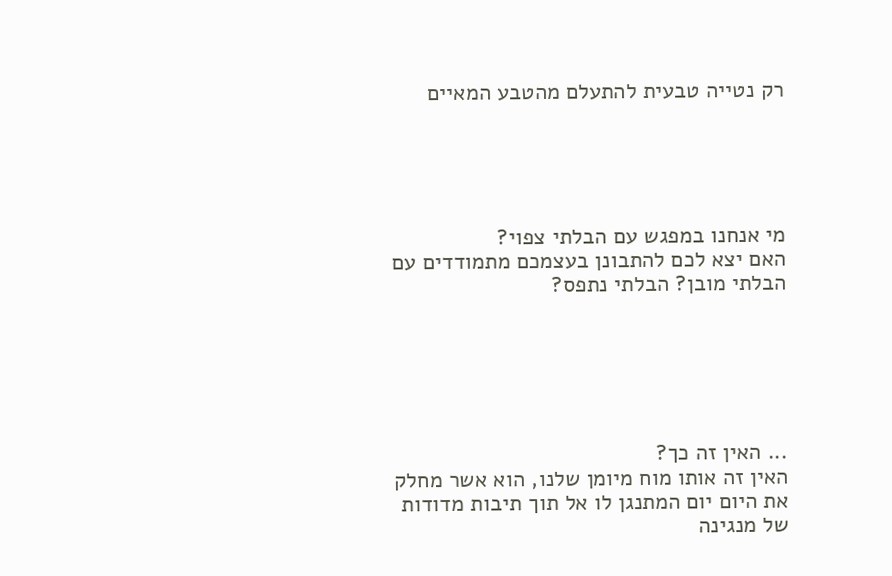רק נטייה טבעית להתעלם מהטבע המאיים





מי אנחנו במפגש עם הבלתי צפוי?
האם יצא לכם להתבונן בעצמכם מתמודדים עם הבלתי מובן? הבלתי נתפס?






... האין זה כך?
האין זה אותו מוח מיומן שלנו, הוא אשר מחלק את היום יום המתנגן לו אל תוך תיבות מדודות
של מנגינה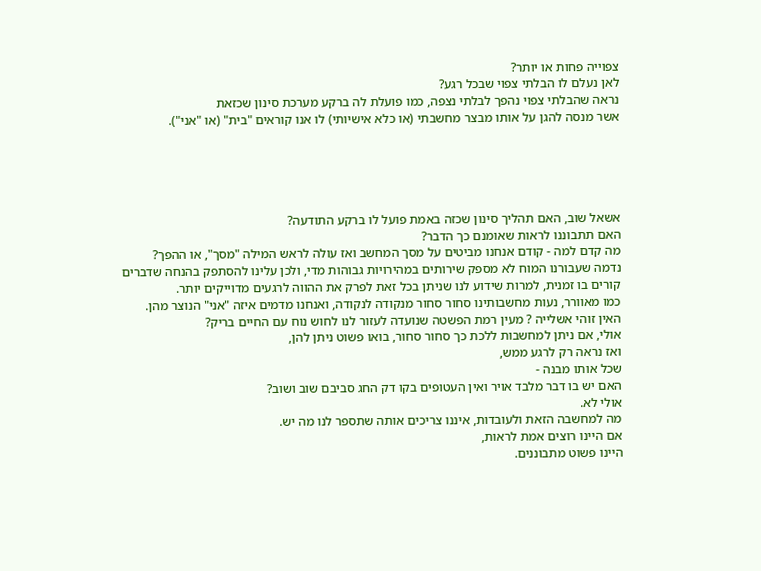צפוייה פחות או יותר?
לאן נעלם לו הבלתי צפוי שבכל רגע?
נראה שהבלתי צפוי נהפך לבלתי נצפה, כמו פועלת לה ברקע מערכת סינון שכזאת
אשר מנסה להגן על אותו מבצר מחשבתי (או כלא אישיותי) לו אנו קוראים "בית" (או "אני").





אשאל שוב, האם תהליך סינון שכזה באמת פועל לו ברקע התודעה?
האם תתבוננו לראות שאומנם כך הדבר?
מה קדם למה - קודם אנחנו מביטים על מסך המחשב ואז עולה לראש המילה "מסך", או ההפך?
נדמה שעבורנו המוח לא מספק שירותים במהירויות גבוהות מדי, ולכן עלינו להסתפק בהנחה שדברים
קורים בו זמנית, למרות שידוע לנו שניתן בכל זאת לפרק את ההווה לרגעים מדוייקים יותר.
כמו מאוורר, נעות מחשבותינו סחור סחור מנקודה לנקודה, ואנחנו מדמים איזה "אני" הנוצר מהן.
האין זוהי אשלייה ? מעין רמת הפשטה שנועדה לעזור לנו לחוש נוח עם החיים בריק?
אולי, אם ניתן למחשבות ללכת כך סחור סחור, בואו פשוט ניתן להן,
ואז נראה רק לרגע ממש,
שכל אותו מבנה -
האם יש בו דבר מלבד אויר ואין העטופים בקו דק החג סביבם שוב ושוב?
אולי לא.
מה למחשבה הזאת ולעובדות, איננו צריכים אותה שתספר לנו מה יש.
אם היינו רוצים אמת לראות,
היינו פשוט מתבוננים.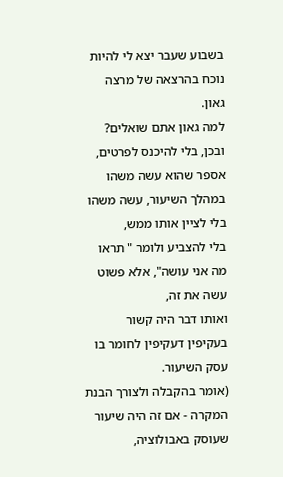בשבוע שעבר יצא לי להיות נוכח בהרצאה של מרצה גאון.
למה גאון אתם שואלים?
ובכן, בלי להיכנס לפרטים, אספר שהוא עשה משהו במהלך השיעור, עשה משהו בלי לציין אותו ממש,
בלי להצביע ולומר " תראו מה אני עושה", אלא פשוט עשה את זה,
ואותו דבר היה קשור בעקיפין דעקיפין לחומר בו עסק השיעור.
(אומר בהקבלה ולצורך הבנת המקרה - אם זה היה שיעור שעוסק באבולוציה,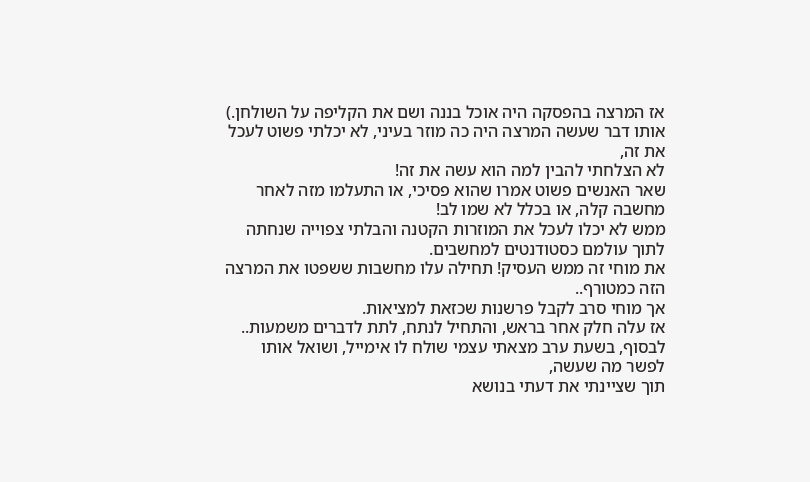אז המרצה בהפסקה היה אוכל בננה ושם את הקליפה על השולחן.)
אותו דבר שעשה המרצה היה כה מוזר בעיני, לא יכלתי פשוט לעכל את זה,
לא הצלחתי להבין למה הוא עשה את זה!
שאר האנשים פשוט אמרו שהוא פסיכי, או התעלמו מזה לאחר מחשבה קלה, או בכלל לא שמו לב!
ממש לא יכלו לעכל את המוזרות הקטנה והבלתי צפוייה שנחתה לתוך עולמם כסטודנטים למחשבים.
את מוחי זה ממש העסיק! תחילה עלו מחשבות ששפטו את המרצה הזה כמטורף..
אך מוחי סרב לקבל פרשנות שכזאת למציאות.
אז עלה חלק אחר בראש, והתחיל לנתח, לתת לדברים משמעות..
לבסוף, בשעת ערב מצאתי עצמי שולח לו אימייל, ושואל אותו לפשר מה שעשה,
תוך שציינתי את דעתי בנושא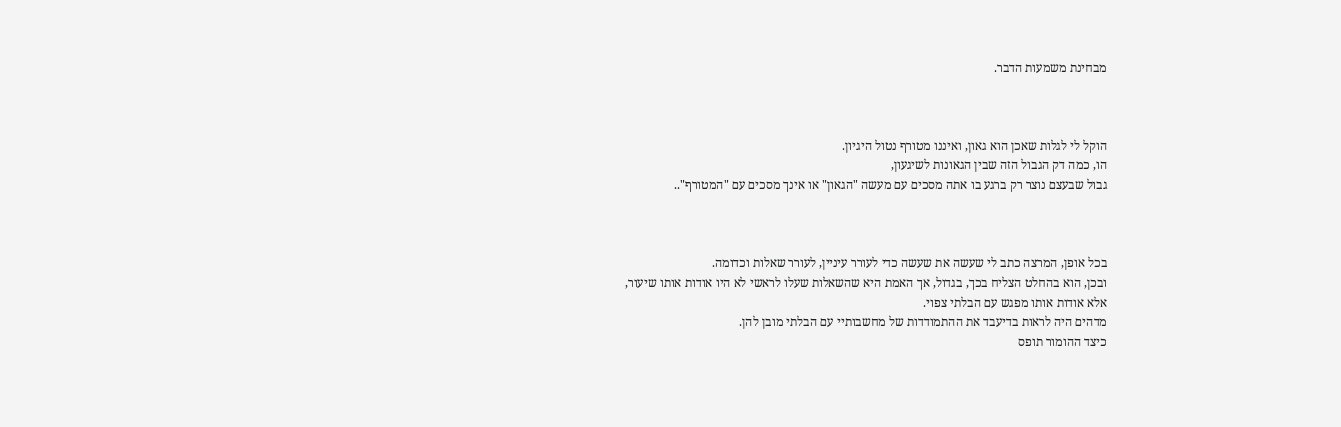מבחינת משמעות הדבר.



הוקל לי לגלות שאכן הוא גאון, ואיננו מטורף נטול היגיון.
הו, כמה דק הגבול הזה שבין הגאונות לשיגעון,
גבול שבעצם נוצר רק ברגע בו אתה מסכים עם מעשה "הגאון" או אינך מסכים עם "המטורף"..



בכל אופן, המרצה כתב לי שעשה את שעשה כדי לעורר עיניין, לעורר שאלות וכדומה.
ובכן, הוא בהחלט הצליח בכך, בגדול, אך האמת היא שהשאלות שעלו לראשי לא היו אודות אותו שיעור,
אלא אודות אותו מפגש עם הבלתי צפוי.
מדהים היה לראות בדיעבד את ההתמודדות של מחשבותיי עם הבלתי מובן להן.
כיצד ההומור תופס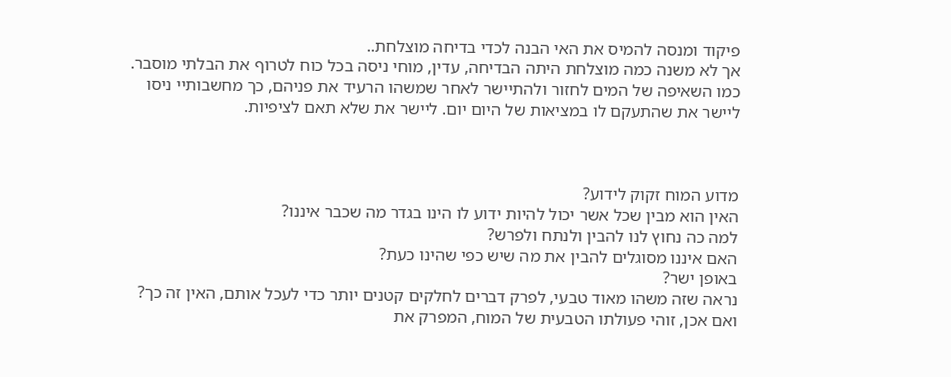פיקוד ומנסה להמיס את האי הבנה לכדי בדיחה מוצלחת..
אך לא משנה כמה מוצלחת היתה הבדיחה, עדין, מוחי ניסה בכל כוח לטרוף את הבלתי מוסבר.
כמו השאיפה של המים לחזור ולהתיישר לאחר שמשהו הרעיד את פניהם, כך מחשבותיי ניסו
ליישר את שהתעקם לו במציאות של היום יום. ליישר את שלא תאם לציפיות.



מדוע המוח זקוק לידוע?
האין הוא מבין שכל אשר יכול להיות ידוע לו הינו בגדר מה שכבר איננו?
למה כה נחוץ לנו להבין ולנתח ולפרש?
האם איננו מסוגלים להבין את מה שיש כפי שהינו כעת?
באופן ישר?
נראה שזה משהו מאוד טבעי, לפרק דברים לחלקים קטנים יותר כדי לעכל אותם, האין זה כך?
ואם אכן, זוהי פעולתו הטבעית של המוח, המפרק את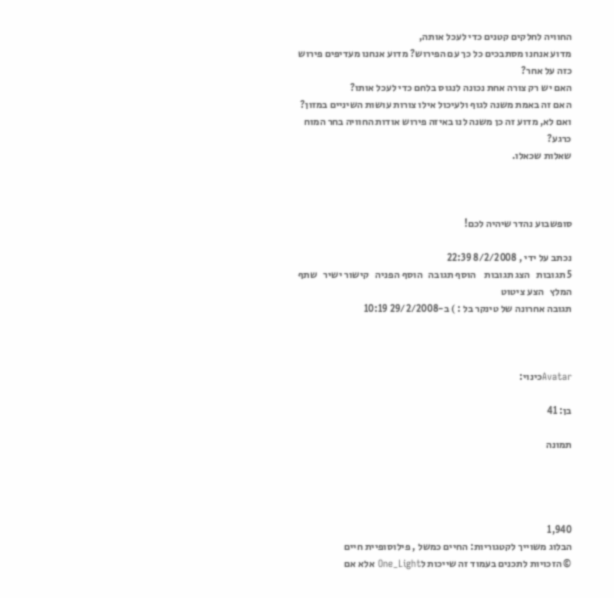החוויה לחלקים קטנים כדי לעכל אותה,
מדוע אנחנו מסתבכים כל כך עם הפירוש? מדוע אנחנו מעדיפים פירוש כזה על אחר?
האם יש רק צורה אחת נכונה לנגוס בלחם כדי לעכל אותו?
האם זה באמת משנה לגוף ולעיכול אילו צורות עושות השיניים במזון?
ואם לא, מדוע זה כן משנה לנו באיזה פירוש אודות החוויה בחר המוח כרגע?
שאלות שכאלו.



סופשבוע נהדר שיהיה לכם!

נכתב על ידי , 8/2/2008 22:39
5 תגובות   הצג תגובות    הוסף תגובה   הוסף הפניה   קישור ישיר   שתף   המלץ   הצע ציטוט
תגובה אחרונה של טינקר בל : ) ב-29/2/2008 10:19



Avatarכינוי:

בן: 41

תמונה




1,940
הבלוג משוייך לקטגוריות: החיים כמשל , פילוסופיית חיים
© הזכויות לתכנים בעמוד זה שייכות לOne_Light אלא אם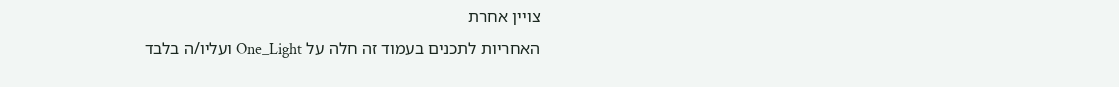צויין אחרת
האחריות לתכנים בעמוד זה חלה על One_Light ועליו/ה בלבד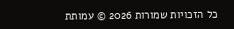כל הזכויות שמורות 2026 © עמותת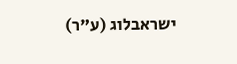ישראבלוג (ע"ר)